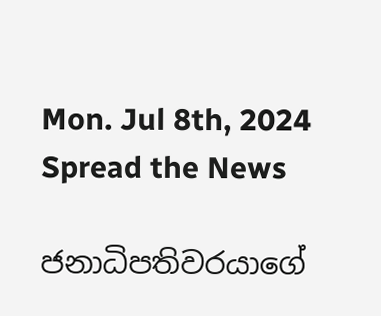Mon. Jul 8th, 2024
Spread the News

ජනාධිපතිවරයාගේ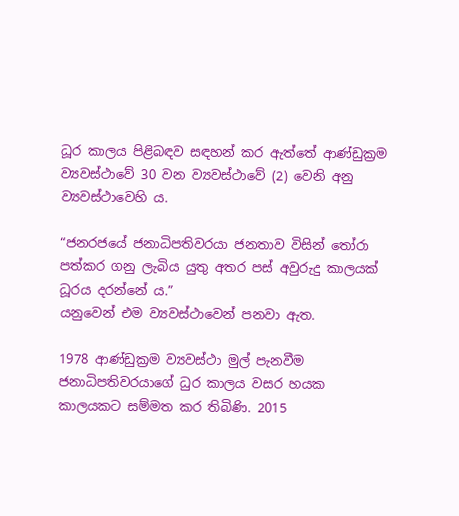ධූර කාලය පිළිබඳව සඳහන් කර ඇත්තේ ආණ්ඩුක්‍රම ව්‍යවස්ථාවේ 30 වන ව්‍යවස්ථාවේ (2) වෙනි අනු ව්‍යවස්ථාවෙහි ය.

“ජනරජයේ ජනාධිපතිවරයා ජනතාව විසින් තෝරා පත්කර ගනු ලැබිය යුතු අතර පස් අවුරුදු කාලයක් ධූරය දරන්නේ ය.”
යනුවෙන් එම ව්‍යවස්ථාවෙන් පනවා ඇත.

1978 ආණ්ඩුක්‍රම ව්‍යවස්ථා මුල් පැනවීම ජනාධිපතිවරයාගේ ධුර කාලය වසර හයක කාලයකට සම්මත කර තිබිණි. 2015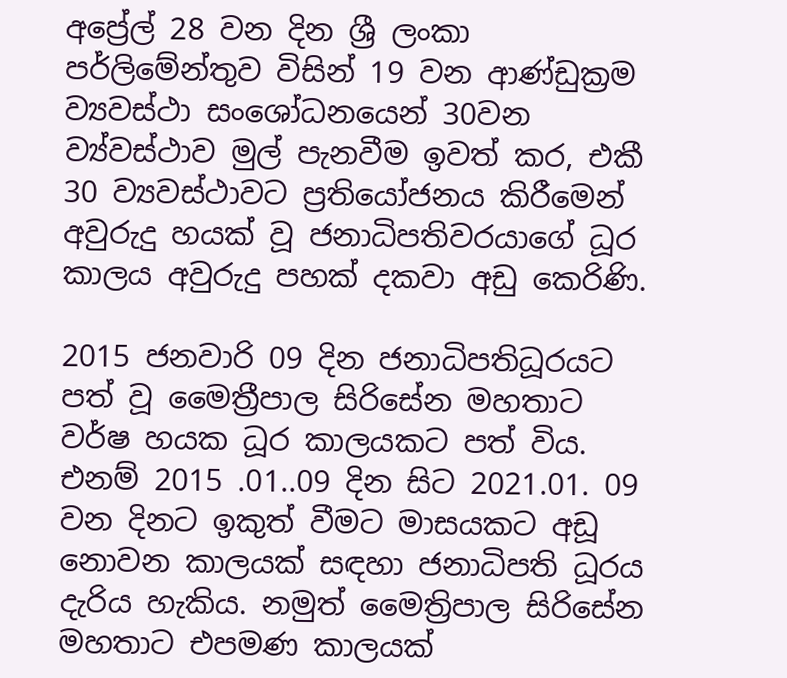අප්‍රේල් 28 වන දින ශ්‍රී ලංකා පර්ලිමේන්තුව විසින් 19 වන ආණ්ඩුක්‍රම ව්‍යවස්ථා සංශෝධනයෙන් 30වන ව්‍ය්වස්ථාව මුල් පැනවීම ඉවත් කර, එකී 30 ව්‍යවස්ථාවට ප්‍රතියෝජනය කිරීමෙන් අවුරුදු හයක් වූ ජනාධිපතිවරයාගේ ධූර කාලය අවුරුදු පහක් දකවා අඩු කෙරිණි.

2015 ජනවාරි 09 දින ජනාධිපතිධූරයට පත් වූ මෛත්‍රීපාල සිරිසේන මහතාට වර්ෂ හයක ධූර කාලයකට පත් විය. එනම් 2015 .01..09 දින සිට 2021.01. 09 වන දිනට ඉකුත් වීමට මාසයකට අඩූ නොවන කාලයක් සඳහා ජනාධිපති ධූරය දැරිය හැකිය. නමුත් මෛත්‍රිපාල සිරිසේන මහතාට එපමණ කාලයක්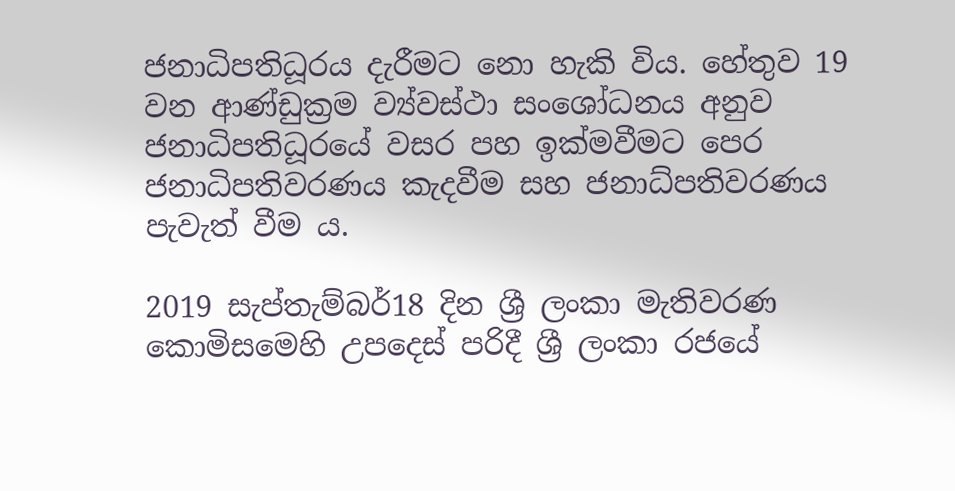ජනාධිපතිධූරය දැරීමට නො හැකි විය. හේතුව 19 වන ආණ්ඩුක්‍රම ව්‍ය්වස්ථා සංශෝධනය අනුව ජනාධිපතිධූරයේ වසර පහ ඉක්මවීමට පෙර ජනාධිපතිවරණය කැදවීම සහ ජනාධ්පතිවරණය පැවැත් වීම ය.

2019 සැප්තැම්බර්18 දින ශ්‍රී ලංකා මැතිවරණ කොමිසමෙහි උපදෙස් පරිදී ශ්‍රී ලංකා රජයේ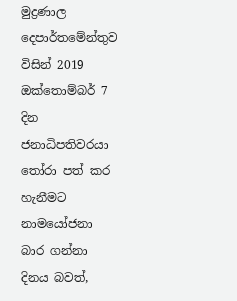මුද්‍රණාල දෙපාර්තමේන්තුව විසින් 2019 ඔක්තොම්බර් 7 දින ජනාධිපතිවරයා තෝරා පත් කර හැනීමට නාමයෝජනා බාර ගන්නා දිනය බවත්,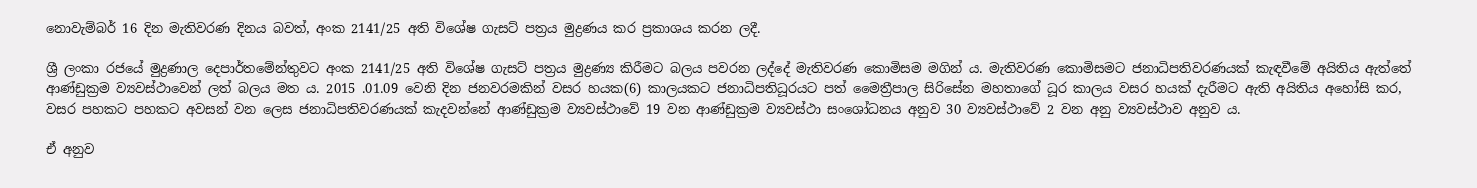නොවැම්බර් 16 දින මැතිවරණ දිනය බවත්, අංක 2141/25 අති විශේෂ ගැසට් පත්‍රය මුද්‍රණය කර ප්‍රකාශය කරන ලදී.

ශ්‍රී ලංකා රජයේ මුද්‍රණාල දෙපාර්තමේන්තුවට අංක 2141/25 අති විශේෂ ගැසට් පත්‍රය මුද්‍රණ්‍ය කිරීමට බලය පවරන ලද්දේ මැතිවරණ කොමිසම මගින් ය. මැතිවරණ කොමිසමට ජනාධිපතිවරණයක් කැඳවීමේ අයිතිය ඇත්තේ ආණ්ඩුක්‍රම ව්‍යවස්ථාවෙන් ලත් බලය මත ය. 2015 .01.09 වෙනි දින ජනවරමකින් වසර හයක(6) කාලයකට ජනාධිපතිධූරයට පත් මෛත්‍රීපාල සිරිසේන මහතාගේ ධූර කාලය වසර හයක් දැරීමට ඇති අයිතිය අහෝසි කර, වසර පහකට පහකට අවසන් වන ලෙස ජනාධිපතිවරණයක් කැදවන්නේ ආණ්ඩුක්‍රම ව්‍යවස්ථාවේ 19 වන ආණ්ඩුක්‍රම ව්‍යවස්ථා සංශෝධනය අනුව 30 ව්‍යවස්ථාවේ 2 වන අනු ව්‍යවස්ථාව අනුව ය.

ඒ අනුව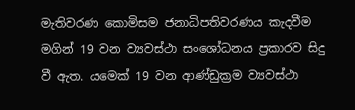මැතිවරණ කොමිසම ජනාධිපතිවරණය කැදවීම මගින් 19 වන ව්‍යවස්ථා සංශෝධනය ප්‍රකාරව සිදු වී ඇත. යමෙක් 19 වන ආණ්ඩුක්‍රම ව්‍යවස්ථා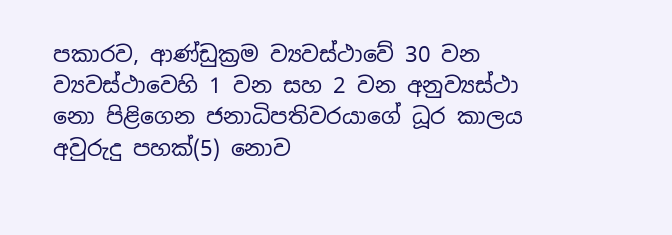පකාරව, ආණ්ඩුක්‍රම ව්‍යවස්ථාවේ 30 වන ව්‍යවස්ථාවෙහි 1 වන සහ 2 වන අනුව්‍යස්ථා නො පිළිගෙන ජනාධිපතිවරයාගේ ධූර කාලය අවුරුදු පහක්(5) නොව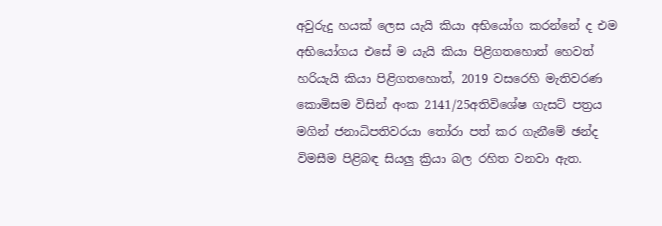අවුරුදු හයක් ලෙස යැයි කියා අභියෝග කරන්නේ ද එම අභියෝගය එසේ ම යැයි කියා පිළිගතහොත් හෙවත් හරියැයි කියා පිළිගතහොත්, 2019 වසරෙහි මැතිවරණ කොමිසම විසින් අංක 2141/25අතිවිශේෂ ගැසට් පත්‍රය මගින් ජනාධිපතිවරයා තෝරා පත් කර ගැනීමේ ඡන්ද විමසීම පිළිබඳ සියලු ක්‍රියා බල රහිත වනවා ඇත.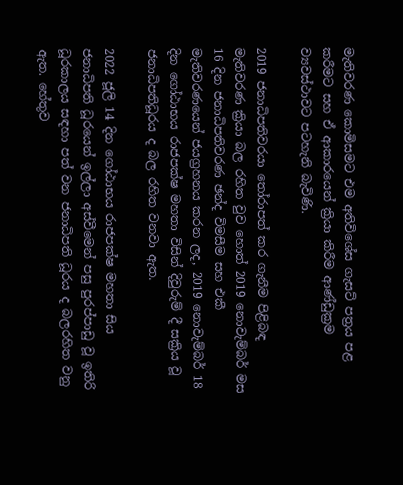මැතිවරණ කොමිසමට එම අතිවිශේස ගැසට් පත්‍රය පළ කරීමට සහ ඒ ආකාරයෙන් ක්‍රියා කිරීම ආණ්ඩුක්‍රම ව්‍යවස්ථාවට පටහැනි බැවිණි.

2019 ජනාධිපතිවරයා තෝරාපත් කර ගැනීම පිළිබඳ මැතිවරණ ක්‍රියා බල රහිත වුව හොත් 2019 නොවැම්බර් මස 16 දින ජනාධිපතිවරණ ඡන්ද විමසීම සහ එකී මැතිවරණයෙන් ජයග්‍රහනය කරන ලද, 2019 නොවැම්බර් 18 දින ගෝඨාභය රාජපක්ෂ මහතා විසින් දිවුරුම් දී සක්‍රිය වූ ජනාධිපතිධූරය ද බල රහිත වනවා ඇත.

2022 ජූලි 14 දින ගෝඨාභය රාජපක්ෂ මහතා සිය ජනාධිපති ධූරයෙන් ඉල්ලා අස්වීමෙන් පසු පුරප්පාඩු වූ ඉතිරි ධූරකාලය සඳහා පත් වන ජනාධිපති ධූරය ද බලරහිත වනු ඇත. හේතුව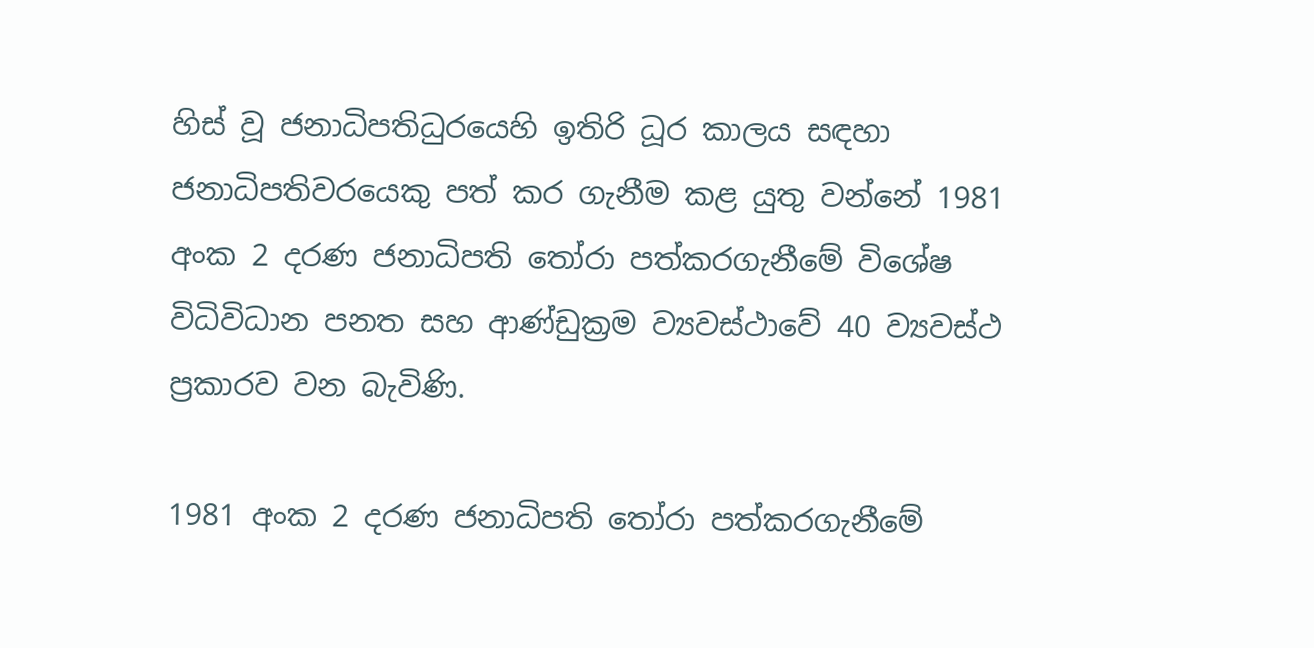හිස් වූ ජනාධිපතිධුරයෙහි ඉතිරි ධූර කාලය සඳහා ජනාධිපතිවරයෙකු පත් කර ගැනීම කළ යුතු වන්නේ 1981 අංක 2 දරණ ජනාධිපති තෝරා පත්කරගැනීමේ විශේෂ විධිවිධාන පනත සහ ආණ්ඩුක්‍රම ව්‍යවස්ථාවේ 40 ව්‍යවස්ථ ප්‍රකාරව වන බැවිණි.

1981 අංක 2 දරණ ජනාධිපති තෝරා පත්කරගැනීමේ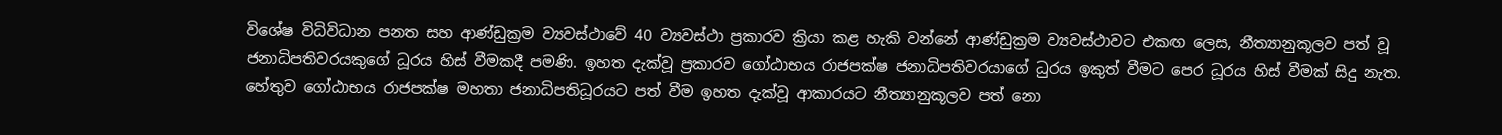විශේෂ විධිවිධාන පනත සහ ආණ්ඩුක්‍රම ව්‍යවස්ථාවේ 40 ව්‍යවස්ථා ප්‍රකාරව ක්‍රියා කළ හැකි වන්නේ ආණ්ඩුක්‍රම ව්‍යවස්ථාවට එකඟ ලෙස, නීත්‍යානුකූලව පත් වූ ජනාධිපතිවරයකුගේ ධූරය හිස් වීමකදී පමණි. ඉහත දැක්වූ ප්‍රකාරව ගෝඨාභය රාජපක්ෂ ජනාධිපතිවරයාගේ ධුරය ඉකුත් වීමට පෙර ධූරය හිස් වීමක් සිදු නැත. හේතුව ගෝඨාභය රාජපක්ෂ මහතා ජනාධිපතිධූරයට පත් වීම ඉහත දැක්වූ ආකාරයට නීත්‍යානුකූලව පත් නො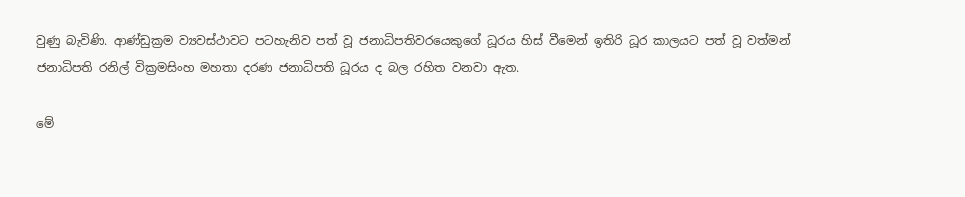වුණු බැවිණි. ආණ්ඩුක්‍රම ව්‍යවස්ථාවට පටහැනිව පත් වූ ජනාධිපතිවරයෙකුගේ ධූරය හිස් වීමෙන් ඉතිරි ධූර කාලයට පත් වූ වත්මන් ජනාධිපති රනිල් වික්‍රමසිංහ මහතා දරණ ජනාධිපති ධූරය ද බල රහිත වනවා ඇත.

මේ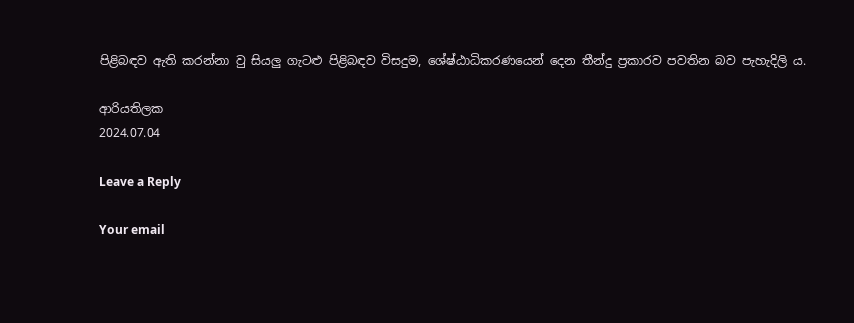පිළිබඳව ඇති කරන්නා වු සියලු ගැටළු පිළිබඳව විසදුම, ශේෂ්ඨාධිකරණයෙන් දෙන තීන්දු ප්‍රකාරව පවතින බව පැහැදිලි ය.

ආරියතිලක
2024.07.04

Leave a Reply

Your email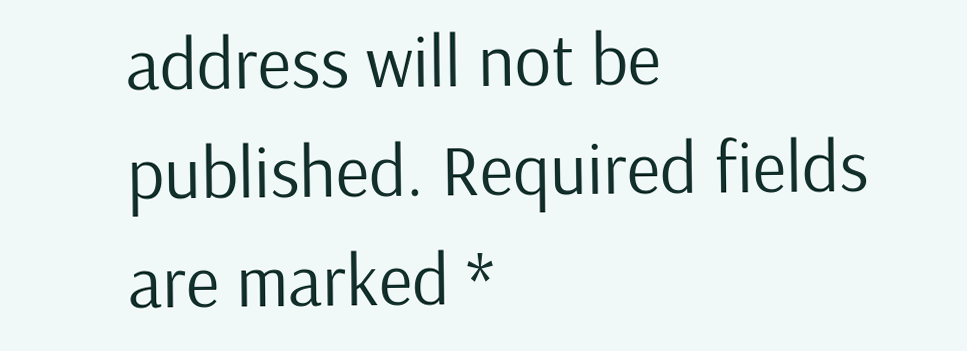address will not be published. Required fields are marked *